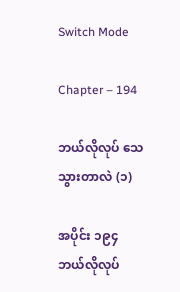Switch Mode

Chapter – 194

ဘယ်လိုလုပ် သေသွားတာလဲ (၁)

အပိုင်း ၁၉၄
ဘယ်လိုလုပ်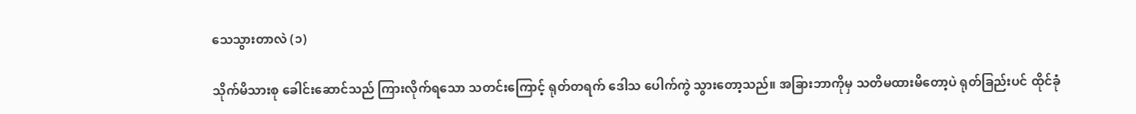သေသွားတာလဲ (၁)

သိုက်မိသားစု ခေါင်းဆောင်သည် ကြားလိုက်ရသော သတင်းကြောင့် ရုတ်တရက် ဒေါသ ပေါက်ကွဲ သွားတော့သည်။ အခြားဘာကိုမှ သတိမထားမိတော့ပဲ ရုတ်ခြည်းပင် ထိုင်ခုံ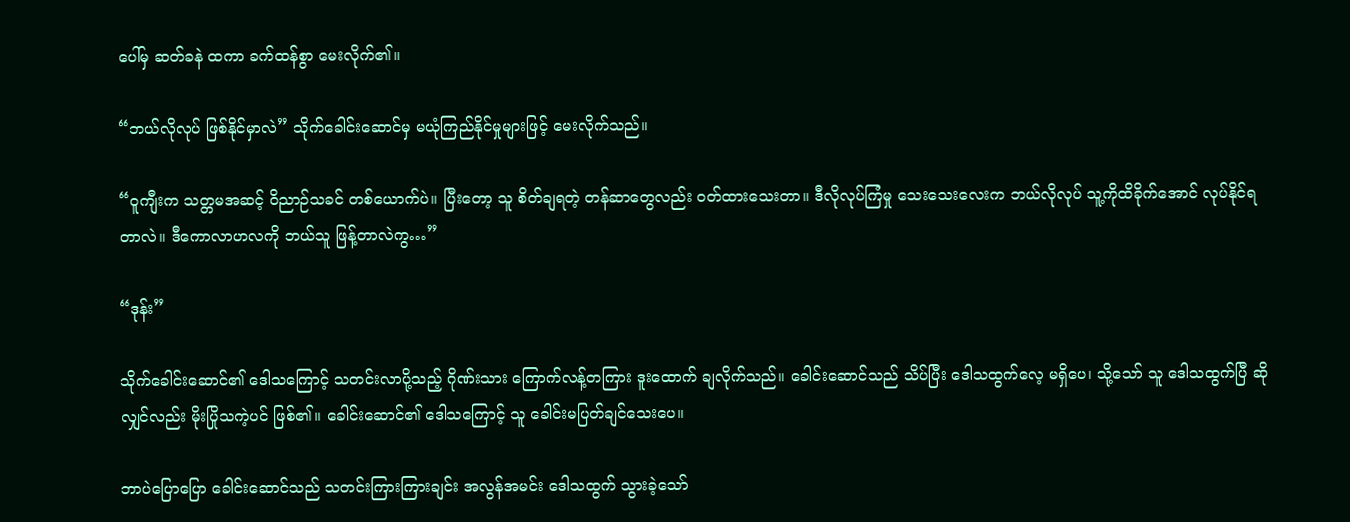ပေါ်မှ ဆတ်ခနဲ ထကာ ခက်ထန်စွာ မေးလိုက်၏။

“ဘယ်လိုလုပ် ဖြစ်နိုင်မှာလဲ” သိုက်ခေါင်းဆောင်မှ မယုံကြည်နိုင်မှုများဖြင့် မေးလိုက်သည်။

“ဝူကျီးက သတ္တမအဆင့် ဝိညာဉ်သခင် တစ်ယောက်ပဲ။ ပြီးတော့ သူ စိတ်ချရတဲ့ တန်ဆာတွေလည်း ဝတ်ထားသေးတာ။ ဒီလိုလုပ်ကြံမှု သေးသေးလေးက ဘယ်လိုလုပ် သူ့ကိုထိခိုက်အောင် လုပ်နိုင်ရတာလဲ။ ဒီကောလာဟလကို ဘယ်သူ ဖြန့်တာလဲကွ…”

“ဒုန်း”

သိုက်ခေါင်းဆောင်၏ ဒေါသကြောင့် သတင်းလာပို့သည့် ဂိုဏ်းသား ကြောက်လန့်တကြား ဒူးထောက် ချလိုက်သည်။ ခေါင်းဆောင်သည် သိပ်ပြီး ဒေါသထွက်လေ့ မရှိပေ၊ သို့သော် သူ ဒေါသထွက်ပြီ ဆိုလျှင်လည်း မိုးပြိုသကဲ့ပင် ဖြစ်၏။ ခေါင်းဆောင်၏ ဒေါသကြောင့် သူ ခေါင်းမပြတ်ချင်သေးပေ။

ဘာပဲပြောပြော ခေါင်းဆောင်သည် သတင်းကြားကြားချင်း အလွန်အမင်း ဒေါသထွက် သွားခဲ့သော်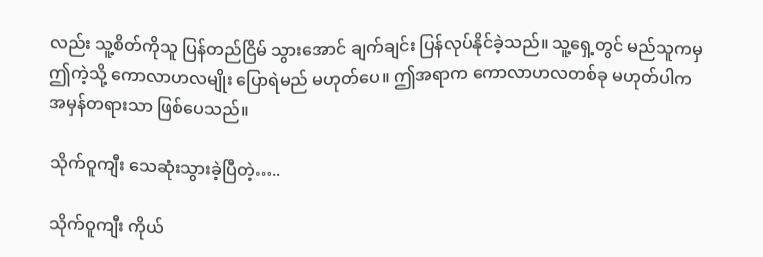လည်း သူ့စိတ်ကိုသူ ပြန်တည်ငြိမ် သွားအောင် ချက်ချင်း ပြန်လုပ်နိုင်ခဲ့သည်။ သူ့ရှေ့တွင် မည်သူကမှ ဤကဲ့သို့ ကောလာဟလမျိုး ပြောရဲမည် မဟုတ်ပေ။ ဤအရာက ကောလာဟလတစ်ခု မဟုတ်ပါက အမှန်တရားသာ ဖြစ်ပေသည်။

သိုက်ဝူကျီး သေဆုံးသွားခဲ့ပြီတဲ့…..

သိုက်ဝူကျီး ကိုယ်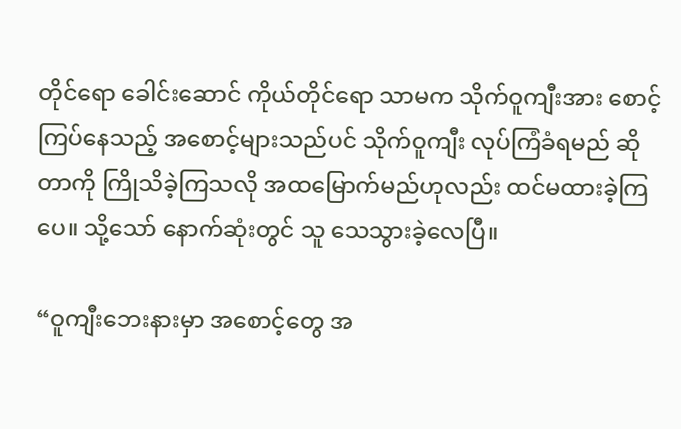တိုင်ရော ခေါင်းဆောင် ကိုယ်တိုင်ရော သာမက သိုက်ဝူကျီးအား စောင့်ကြပ်နေသည့် အစောင့်များသည်ပင် သိုက်ဝူကျီး လုပ်ကြံခံရမည် ဆိုတာကို ကြိုသိခဲ့ကြသလို အထမြောက်မည်ဟုလည်း ထင်မထားခဲ့ကြပေ။ သို့သော် နောက်ဆုံးတွင် သူ သေသွားခဲ့လေပြီ။

“ဝူကျီးဘေးနားမှာ အစောင့်တွေ အ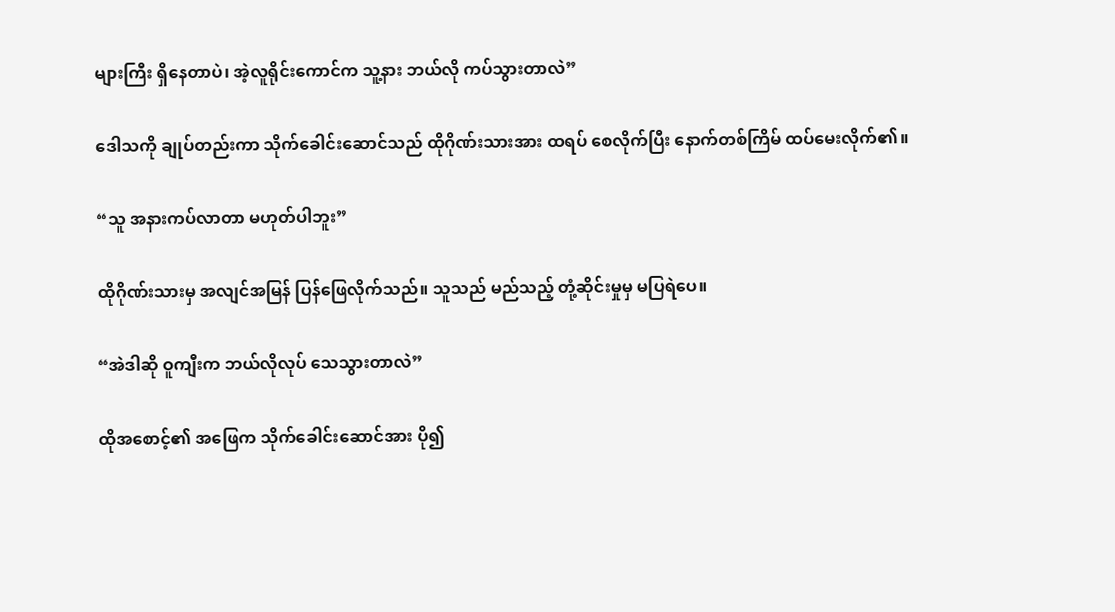များကြီး ရှိနေတာပဲ၊ အဲ့လူရိုင်းကောင်က သူ့နား ဘယ်လို ကပ်သွားတာလဲ”

ဒေါသကို ချုပ်တည်းကာ သိုက်ခေါင်းဆောင်သည် ထိုဂိုဏ်းသားအား ထရပ် စေလိုက်ပြီး နောက်တစ်ကြိမ် ထပ်မေးလိုက်၏။

“သူ အနားကပ်လာတာ မဟုတ်ပါဘူး”

ထိုဂိုဏ်းသားမှ အလျင်အမြန် ပြန်ဖြေလိုက်သည်။ သူသည် မည်သည့် တုံ့ဆိုင်းမှုမှ မပြရဲပေ။

“အဲဒါဆို ဝူကျီးက ဘယ်လိုလုပ် သေသွားတာလဲ”

ထိုအစောင့်၏ အဖြေက သိုက်ခေါင်းဆောင်အား ပို၍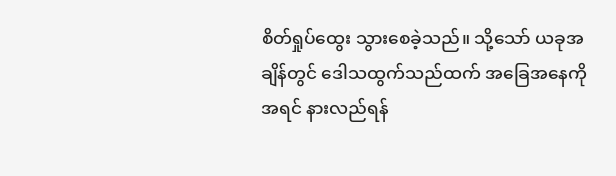စိတ်ရှုပ်ထွေး သွားစေခဲ့သည်။ သို့သော် ယခုအချိန်တွင် ဒေါသထွက်သည်ထက် အခြေအနေကို အရင် နားလည်ရန်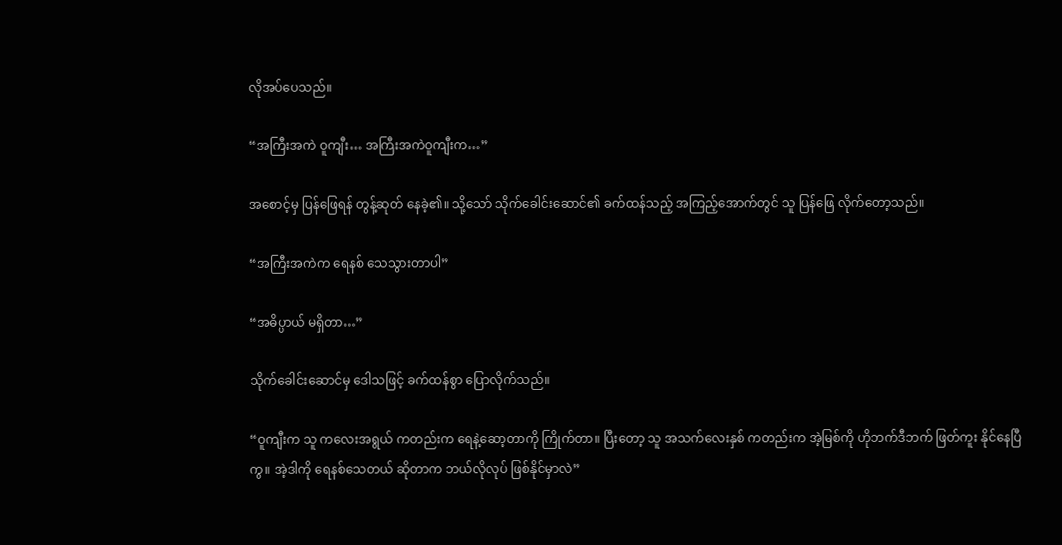လိုအပ်ပေသည်။

“အကြီးအကဲ ဝူကျီး… အကြီးအကဲဝူကျီးက…”

အစောင့်မှ ပြန်ဖြေရန် တွန့်ဆုတ် နေခဲ့၏။ သို့သော် သိုက်ခေါင်းဆောင်၏ ခက်ထန်သည့် အကြည့်အောက်တွင် သူ ပြန်ဖြေ လိုက်တော့သည်။

“အကြီးအကဲက ရေနစ် သေသွားတာပါ”

“အဓိပ္ပာယ် မရှိတာ…”

သိုက်ခေါင်းဆောင်မှ ဒေါသဖြင့် ခက်ထန်စွာ ပြောလိုက်သည်။

“ဝူကျီးက သူ ကလေးအရွယ် ကတည်းက ရေနဲ့ဆော့တာကို ကြိုက်တာ။ ပြီးတော့ သူ အသက်လေးနှစ် ကတည်းက အဲ့မြစ်ကို ဟိုဘက်ဒီဘက် ဖြတ်ကူး နိုင်နေပြီကွ။ အဲ့ဒါကို ရေနစ်သေတယ် ဆိုတာက ဘယ်လိုလုပ် ဖြစ်နိုင်မှာလဲ”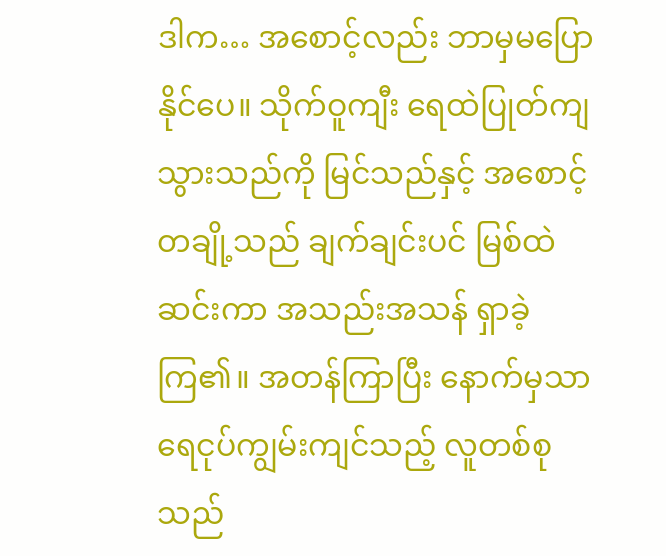ဒါက… အစောင့်လည်း ဘာမှမပြောနိုင်ပေ။ သိုက်ဝူကျီး ရေထဲပြုတ်ကျ သွားသည်ကို မြင်သည်နှင့် အစောင့်တချို့သည် ချက်ချင်းပင် မြစ်ထဲဆင်းကာ အသည်းအသန် ရှာခဲ့ကြ၏။ အတန်ကြာပြီး နောက်မှသာ ရေငုပ်ကျွမ်းကျင်သည့် လူတစ်စုသည်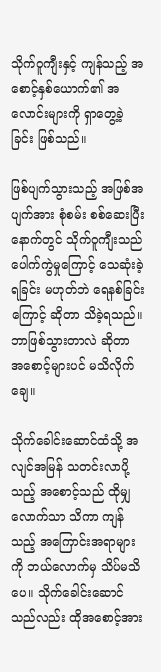သိုက်ဝူကျီးနှင့် ကျန်သည့် အစောင့်နှစ်ယောက်၏ အလောင်းများကို ရှာတွေ့ခဲ့ခြင်း ဖြစ်သည်။

ဖြစ်ပျက်သွားသည့် အဖြစ်အပျက်အား စုံစမ်း စစ်ဆေးပြီး နောက်တွင် သိုက်ဝူကျီးသည် ပေါက်ကွဲမှုကြောင့် သေဆုံးခဲ့ရခြင်း မဟုတ်ဘဲ ရေနစ်ခြင်းကြောင့် ဆိုတာ သိခဲ့ရသည်။ ဘာဖြစ်သွားတာလဲ ဆိုတာ အစောင့်များပင် မသိလိုက်ချေ။

သိုက်ခေါင်းဆောင်ထံသို့ အလျင်အမြန် သတင်းလာပို့သည့် အစောင့်သည် ထိုမျှလောက်သာ သိကာ ကျန်သည့် အကြောင်းအရာများကို ဘယ်လောက်မှ သိပ်မသိပေ။ သိုက်ခေါင်းဆောင်သည်လည်း ထိုအစောင့်အား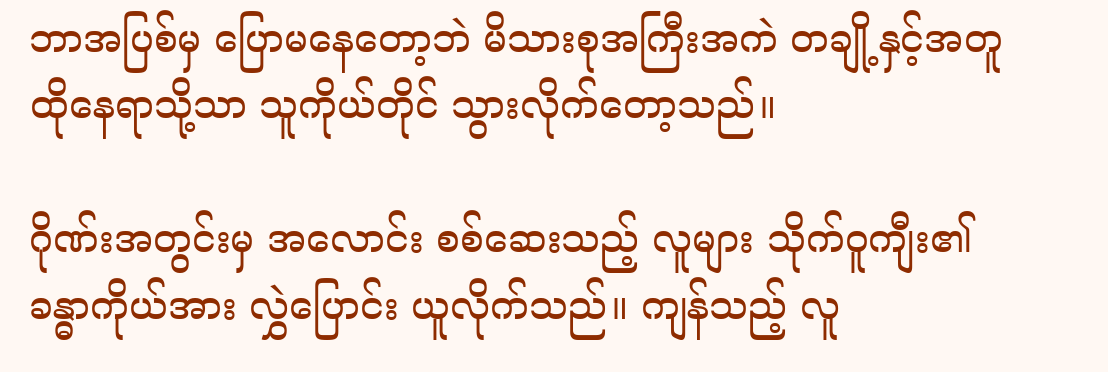ဘာအပြစ်မှ ပြောမနေတော့ဘဲ မိသားစုအကြီးအကဲ တချို့နှင့်အတူ ထိုနေရာသို့သာ သူကိုယ်တိုင် သွားလိုက်တော့သည်။

ဂိုဏ်းအတွင်းမှ အလောင်း စစ်ဆေးသည့် လူများ သိုက်ဝူကျီး၏ ခန္ဓာကိုယ်အား လွှဲပြောင်း ယူလိုက်သည်။ ကျန်သည့် လူ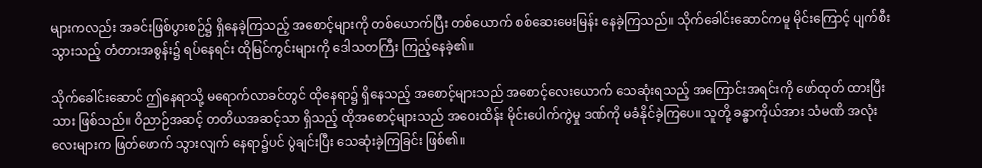များကလည်း အခင်းဖြစ်ပွားစဉ်၌ ရှိနေခဲ့ကြသည့် အစောင့်များကို တစ်ယောက်ပြီး တစ်ယောက် စစ်ဆေးမေးမြန်း နေခဲ့ကြသည်။ သိုက်ခေါင်းဆောင်ကမူ မိုင်းကြောင့် ပျက်စီးသွားသည့် တံတားအစွန်း၌ ရပ်နေရင်း ထိုမြင်ကွင်းများကို ဒေါသတကြီး ကြည့်နေခဲ့၏။

သိုက်ခေါင်းဆောင် ဤနေရာသို့ မရောက်လာခင်တွင် ထိုနေရာ၌ ရှိနေသည့် အစောင့်များသည် အစောင့်လေးယောက် သေဆုံးရသည့် အကြောင်းအရင်းကို ဖော်ထုတ် ထားပြီးသား ဖြစ်သည်။ ဝိညာဉ်အဆင့် တတိယအဆင့်သာ ရှိသည့် ထိုအစောင့်များသည် အဝေးထိန်း မိုင်းပေါက်ကွဲမှု ဒဏ်ကို မခံနိုင်ခဲ့ကြပေ။ သူတို့ ခန္ဓာကိုယ်အား သံမဏိ အလုံးလေးများက ဖြတ်ဖောက် သွားလျက် နေရာ၌ပင် ပွဲချင်းပြီး သေဆုံးခဲ့ကြခြင်း ဖြစ်၏။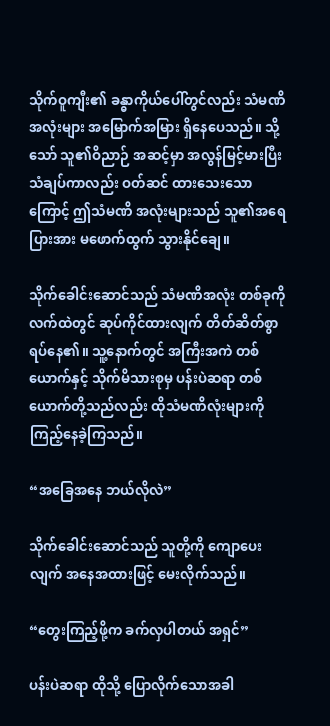သိုက်ဝူကျီး၏ ခန္ဓာကိုယ်ပေါ်တွင်လည်း သံမဏိ အလုံးများ အမြောက်အမြား ရှိနေပေသည်။ သို့သော် သူ၏ဝိညာဉ် အဆင့်မှာ အလွန်မြင့်မားပြီး သံချပ်ကာလည်း ဝတ်ဆင် ထားသေးသောကြောင့် ဤသံမဏိ အလုံးများသည် သူ၏အရေပြားအား မဖောက်ထွက် သွားနိုင်ချေ။

သိုက်ခေါင်းဆောင်သည် သံမဏိအလုံး တစ်ခုကို လက်ထဲတွင် ဆုပ်ကိုင်ထားလျက် တိတ်ဆိတ်စွာ ရပ်နေ၏။ သူ့နောက်တွင် အကြီးအကဲ တစ်ယောက်နှင့် သိုက်မိသားစုမှ ပန်းပဲဆရာ တစ်ယောက်တို့သည်လည်း ထိုသံမဏိလုံးများကို ကြည့်နေခဲ့ကြသည်။

“အခြေအနေ ဘယ်လိုလဲ”

သိုက်ခေါင်းဆောင်သည် သူတို့ကို ကျောပေးလျက် အနေအထားဖြင့် မေးလိုက်သည်။

“တွေးကြည့်ဖို့က ခက်လှပါတယ် အရှင်”

ပန်းပဲဆရာ ထိုသို့ ပြောလိုက်သောအခါ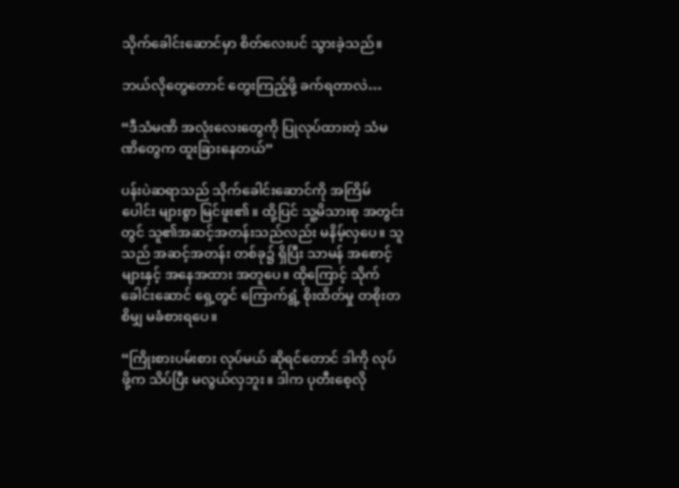သိုက်ခေါင်းဆောင်မှာ စိတ်လေးပင် သွားခဲ့သည်။

ဘယ်လိုတွေတောင် တွေးကြည့်ဖို့ ခက်ရတာလဲ…

“ဒီသံမဏိ အလုံးလေးတွေကို ပြုလုပ်ထားတဲ့ သံမဏိတွေက ထူးခြားနေတယ်”

ပန်းပဲဆရာသည် သိုက်ခေါင်းဆောင်ကို အကြိမ်ပေါင်း များစွာ မြင်ဖူး၏။ ထို့ပြင် သူ့မိသားစု အတွင်းတွင် သူ၏အဆင့်အတန်းသည်လည်း မနိမ့်လှပေ။ သူသည် အဆင့်အတန်း တစ်ခု၌ ရှိပြီး သာမန် အစောင့်များနှင့် အနေအထား အတူပေ။ ထိုကြောင့် သိုက်ခေါင်းဆောင် ရှေ့တွင် ကြောက်ရွံ့ စိုးထိတ်မှု တစိုးတစိမျှ မခံစားရပေ။

“ကြိုးစားပမ်းစား လုပ်မယ် ဆိုရင်တောင် ဒါကို လုပ်ဖို့က သိပ်ပြီး မလွယ်လှဘူး။ ဒါက ပုတီးစေ့လို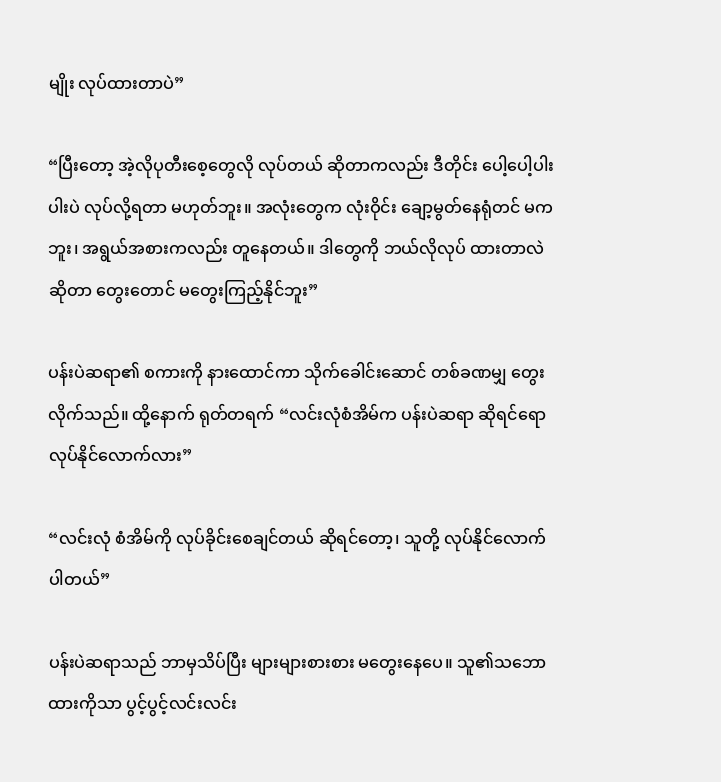မျိုး လုပ်ထားတာပဲ”

“ပြီးတော့ အဲ့လိုပုတီးစေ့တွေလို လုပ်တယ် ဆိုတာကလည်း ဒီတိုင်း ပေါ့ပေါ့ပါးပါးပဲ လုပ်လို့ရတာ မဟုတ်ဘူး။ အလုံးတွေက လုံးဝိုင်း ချော့မွတ်နေရုံတင် မကဘူး၊ အရွယ်အစားကလည်း တူနေတယ်။ ဒါတွေကို ဘယ်လိုလုပ် ထားတာလဲ ဆိုတာ တွေးတောင် မတွေးကြည့်နိုင်ဘူး”

ပန်းပဲဆရာ၏ စကားကို နားထောင်ကာ သိုက်ခေါင်းဆောင် တစ်ခဏမျှ တွေးလိုက်သည်။ ထို့နောက် ရုတ်တရက် “လင်းလုံစံအိမ်က ပန်းပဲဆရာ ဆိုရင်ရော လုပ်နိုင်လောက်လား”

“လင်းလုံ စံအိမ်ကို လုပ်ခိုင်းစေချင်တယ် ဆိုရင်တော့၊ သူတို့ လုပ်နိုင်လောက်ပါတယ်”

ပန်းပဲဆရာသည် ဘာမှသိပ်ပြီး များများစားစား မတွေးနေပေ။ သူ၏သဘောထားကိုသာ ပွင့်ပွင့်လင်းလင်း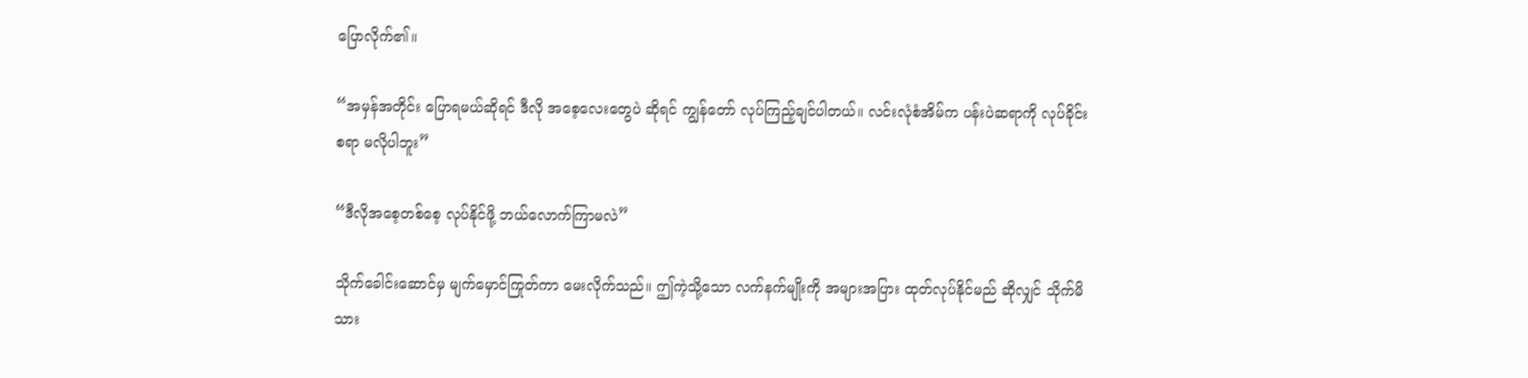ပြောလိုက်၏။

“အမှန်အတိုင်း ပြောရမယ်ဆိုရင် ဒီလို အစေ့လေးတွေပဲ ဆိုရင် ကျွန်တော် လုပ်ကြည့်ချင်ပါတယ်။ လင်းလုံစံအိမ်က ပန်းပဲဆရာကို လုပ်ခိုင်းစရာ မလိုပါဘူး”

“ဒီလိုအစေ့တစ်စေ့ လုပ်နိုင်ဖို့ ဘယ်လောက်ကြာမလဲ”

သိုက်ခေါင်းဆောင်မှ မျက်မှောင်ကြုတ်ကာ မေးလိုက်သည်။ ဤကဲ့သို့သော လက်နက်မျိုးကို အများအပြား ထုတ်လုပ်နိုင်မည် ဆိုလျှင် သိုက်မိသား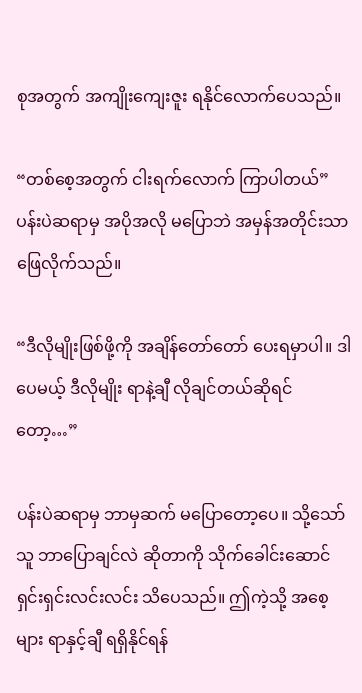စုအတွက် အကျိုးကျေးဇူး ရနိုင်လောက်ပေသည်။

“တစ်စေ့အတွက် ငါးရက်လောက် ကြာပါတယ်” ပန်းပဲဆရာမှ အပိုအလို မပြောဘဲ အမှန်အတိုင်းသာ ဖြေလိုက်သည်။

“ဒီလိုမျိုးဖြစ်ဖို့ကို အချိန်တော်တော် ပေးရမှာပါ။ ဒါပေမယ့် ဒီလိုမျိုး ရာနဲ့ချီ လိုချင်တယ်ဆိုရင်တော့…”

ပန်းပဲဆရာမှ ဘာမှဆက် မပြောတော့ပေ။ သို့သော် သူ ဘာပြောချင်လဲ ဆိုတာကို သိုက်ခေါင်းဆောင် ရှင်းရှင်းလင်းလင်း သိပေသည်။ ဤကဲ့သို့ အစေ့များ ရာနှင့်ချီ ရရှိနိုင်ရန်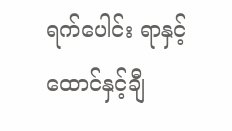ရက်ပေါင်း ရာနှင့် ထောင်နှင့်ချီ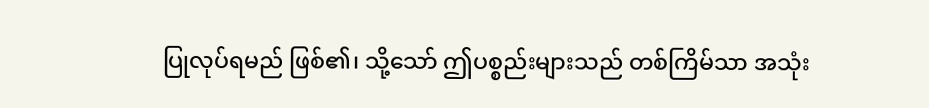ပြုလုပ်ရမည် ဖြစ်၏၊ သို့သော် ဤပစ္စည်းများသည် တစ်ကြိမ်သာ အသုံး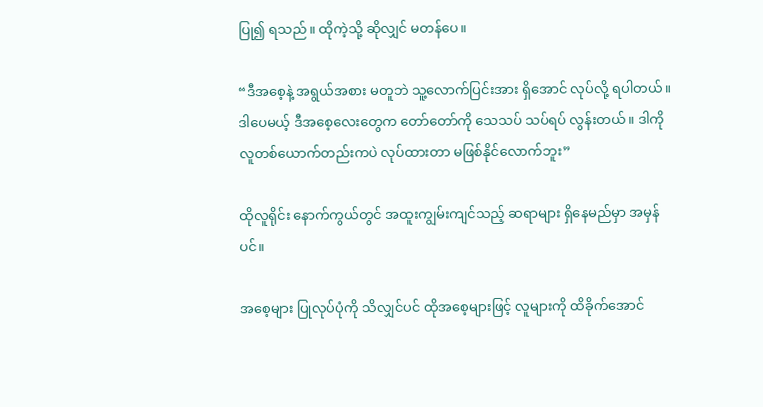ပြု၍ ရသည်။ ထိုကဲ့သို့ ဆိုလျှင် မတန်ပေ။

“ဒီအစေ့နဲ့ အရွယ်အစား မတူဘဲ သူ့လောက်ပြင်းအား ရှိအောင် လုပ်လို့ ရပါတယ်။ ဒါပေမယ့် ဒီအစေ့လေးတွေက တော်တော်ကို သေသပ် သပ်ရပ် လွန်းတယ်။ ဒါကို လူတစ်ယောက်တည်းကပဲ လုပ်ထားတာ မဖြစ်နိုင်လောက်ဘူး”

ထိုလူရိုင်း နောက်ကွယ်တွင် အထူးကျွမ်းကျင်သည့် ဆရာများ ရှိနေမည်မှာ အမှန်ပင်။

အစေ့များ ပြုလုပ်ပုံကို သိလျှင်ပင် ထိုအစေ့များဖြင့် လူများကို ထိခိုက်အောင်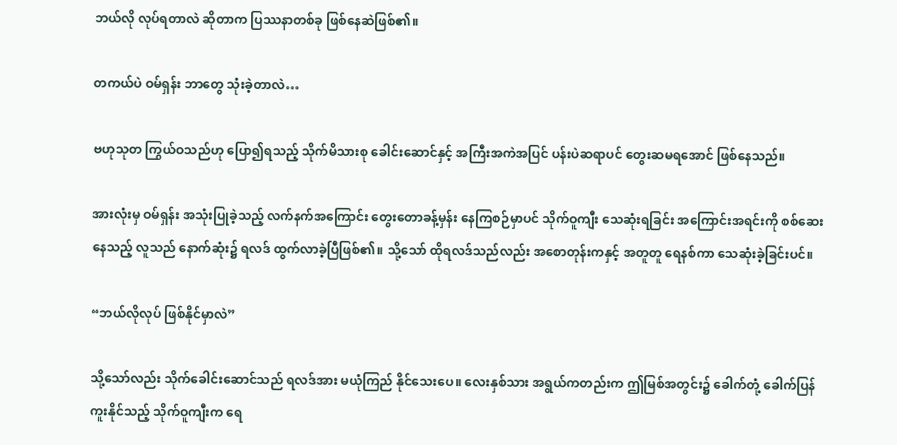ဘယ်လို လုပ်ရတာလဲ ဆိုတာက ပြဿနာတစ်ခု ဖြစ်နေဆဲဖြစ်၏။

တကယ်ပဲ ဝမ်ရှန်း ဘာတွေ သုံးခဲ့တာလဲ…

ဗဟုသုတ ကြွယ်ဝသည်ဟု ပြော၍ရသည့် သိုက်မိသားစု ခေါင်းဆောင်နှင့် အကြီးအကဲအပြင် ပန်းပဲဆရာပင် တွေးဆမရအောင် ဖြစ်နေသည်။

အားလုံးမှ ဝမ်ရှန်း အသုံးပြုခဲ့သည့် လက်နက်အကြောင်း တွေးတောခန့်မှန်း နေကြစဉ်မှာပင် သိုက်ဝူကျီး သေဆုံးရခြင်း အကြောင်းအရင်းကို စစ်ဆေးနေသည့် လူသည် နောက်ဆုံး၌ ရလဒ် ထွက်လာခဲ့ပြီဖြစ်၏။ သို့သော် ထိုရလဒ်သည်လည်း အစောတုန်းကနှင့် အတူတူ ရေနစ်ကာ သေဆုံးခဲ့ခြင်းပင်။

“ဘယ်လိုလုပ် ဖြစ်နိုင်မှာလဲ”

သို့သော်လည်း သိုက်ခေါင်းဆောင်သည် ရလဒ်အား မယုံကြည် နိုင်သေးပေ။ လေးနှစ်သား အရွယ်ကတည်းက ဤမြစ်အတွင်း၌ ခေါက်တုံ့ ခေါက်ပြန် ကူးနိုင်သည့် သိုက်ဝူကျီးက ရေ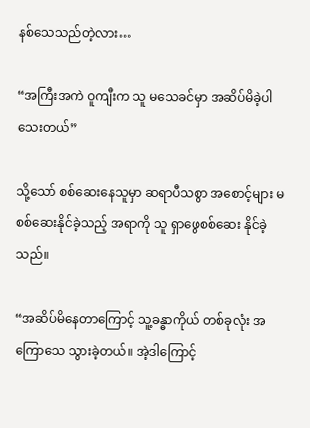နစ်သေသည်တဲ့လား…

“အကြီးအကဲ ဝူကျီးက သူ မသေခင်မှာ အဆိပ်မိခဲ့ပါသေးတယ်”

သို့သော် စစ်ဆေးနေသူမှာ ဆရာပီသစွာ အစောင့်များ မစစ်ဆေးနိုင်ခဲ့သည့် အရာကို သူ ရှာဖွေစစ်ဆေး နိုင်ခဲ့သည်။

“အဆိပ်မိနေတာကြောင့် သူ့ခန္ဓာကိုယ် တစ်ခုလုံး အကြောသေ သွားခဲ့တယ်။ အဲ့ဒါကြောင့်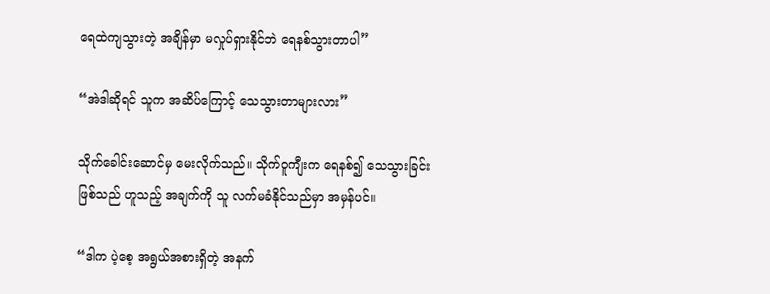ရေထဲကျသွားတဲ့ အချိန်မှာ မလှုပ်ရှားနိုင်ဘဲ ရေနစ်သွားတာပါ”

“အဲဒါဆိုရင် သူက အဆိပ်ကြောင့် သေသွားတာများလား”

သိုက်ခေါင်းဆောင်မှ မေးလိုက်သည်။ သိုက်ဝူကျီးက ရေနစ်၍ သေသွားခြင်းဖြစ်သည် ဟူသည့် အချက်ကို သူ လက်မခံနိုင်သည်မှာ အမှန်ပင်။

“ဒါက ပဲ့စေ့ အရွယ်အစားရှိတဲ့ အနက်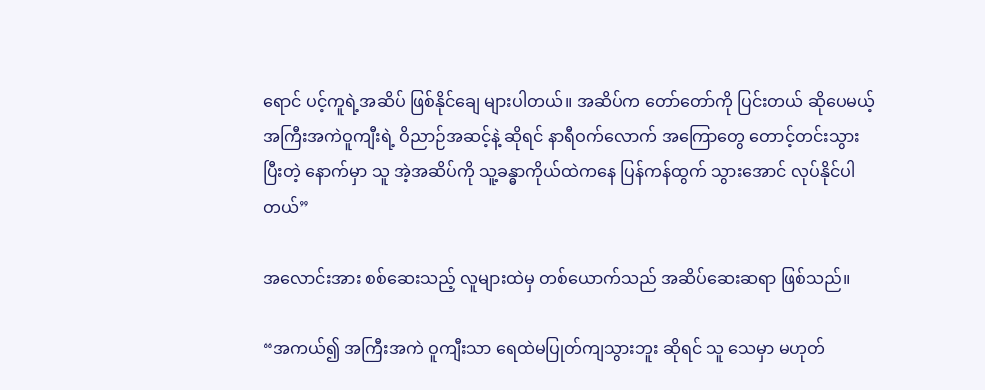ရောင် ပင့်ကူရဲ့အဆိပ် ဖြစ်နိုင်ချေ များပါတယ်။ အဆိပ်က တော်တော်ကို ပြင်းတယ် ဆိုပေမယ့် အကြီးအကဲဝူကျီးရဲ့ ဝိညာဉ်အဆင့်နဲ့ ဆိုရင် နာရီဝက်လောက် အကြောတွေ တောင့်တင်းသွားပြီးတဲ့ နောက်မှာ သူ အဲ့အဆိပ်ကို သူ့ခန္ဓာကိုယ်ထဲကနေ ပြန်ကန်ထွက် သွားအောင် လုပ်နိုင်ပါတယ်”

အလောင်းအား စစ်ဆေးသည့် လူများထဲမှ တစ်ယောက်သည် အဆိပ်ဆေးဆရာ ဖြစ်သည်။

“အကယ်၍ အကြီးအကဲ ဝူကျီးသာ ရေထဲမပြုတ်ကျသွားဘူး ဆိုရင် သူ သေမှာ မဟုတ်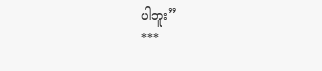ပါဘူး”
***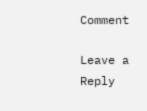Comment

Leave a Reply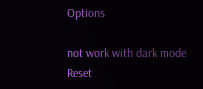Options

not work with dark mode
Reset